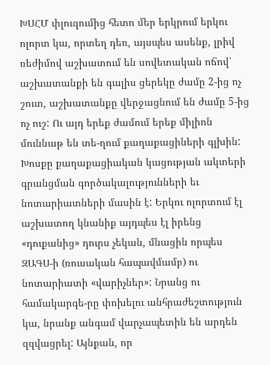ԽՍՀՄ փլուզումից հետո մեր երկրում երկու ոլորտ կա, որտեղ դեռ, այսպես ասենք, լրիվ ռեժիմով աշխատում են սովետական ոճով՝ աշխատանքի են գալիս ցերեկը ժամը 2-ից ոչ շուտ, աշխատանքը վերջացնում են ժամը 5-ից ոչ ուշ: Ու այդ երեք ժամում երեք միլիոն մուննաթ են տե-ղում քաղաքացիների գլխին:
Խոսքը քաղաքացիական կացության ակտերի գրանցման գործակալությունների եւ նոտարիատների մասին է: Երկու ոլորտում էլ աշխատող կնանիք այդպես էլ իրենց «դուքանից» դուրս չեկան, մնացին որպես ԶԱԳՍ-ի (ռուսական հապավմամբ) ու նոտարիատի «վարիչներ»: Նրանց ու համակարգե-րը փոխելու անհրաժեշտություն կա, նրանք անգամ վարչապետին են արդեն զզվացրել: Այնքան, որ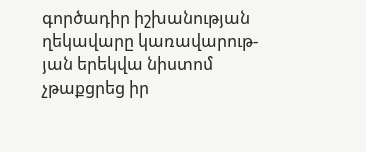գործադիր իշխանության ղեկավարը կառավարութ-յան երեկվա նիստոմ չթաքցրեց իր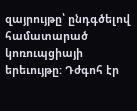զայրույթը՝ ընդգծելով համատարած կոռուպցիայի երեւույթը: Դժգոհ էր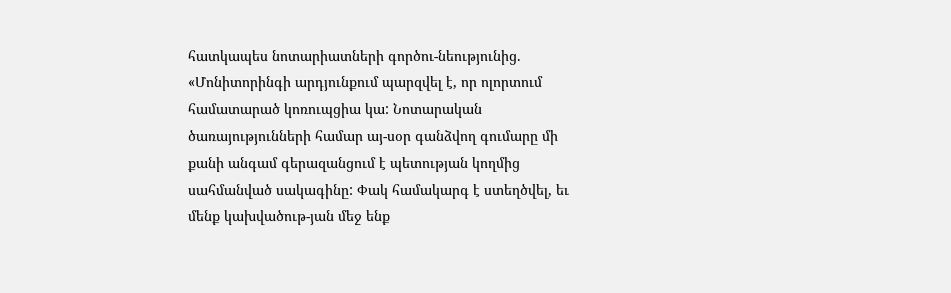հատկապես նոտարիատների գործու-նեությունից. «Մոնիտորինգի արդյունքում պարզվել է, որ ոլորտում համատարած կոռուպցիա կա: Նոտարական ծառայությունների համար այ-սօր գանձվող գումարը մի քանի անգամ գերազանցում է պետության կողմից սահմանված սակագինը: Փակ համակարգ է ստեղծվել, եւ մենք կախվածութ-յան մեջ ենք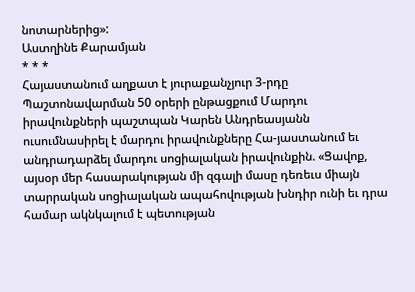նոտարներից»:
Աստղինե Քարամյան
* * *
Հայաստանում աղքատ է յուրաքանչյուր 3-րդը
Պաշտոնավարման 50 օրերի ընթացքում Մարդու իրավունքների պաշտպան Կարեն Անդրեասյանն ուսումնասիրել է մարդու իրավունքները Հա-յաստանում եւ անդրադարձել մարդու սոցիալական իրավունքին. «Ցավոք, այսօր մեր հասարակության մի զգալի մասը դեռեւս միայն տարրական սոցիալական ապահովության խնդիր ունի եւ դրա համար ակնկալում է պետության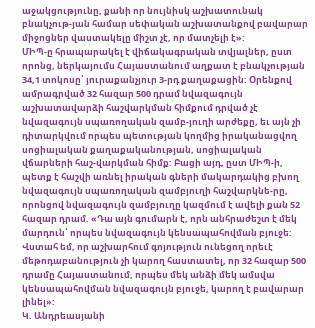աջակցությունը, քանի որ նույնիսկ աշխատունակ բնակչութ-յան համար սեփական աշխատանքով բավարար միջոցներ վաստակելը միշտ չէ, որ մատչելի է»:
ՄԻՊ-ը հրապարակել է վիճակագրական տվյալներ, ըստ որոնց, ներկայումս Հայաստանում աղքատ է բնակչության 34,1 տոկոսը՝ յուրաքանչյուր 3-րդ քաղաքացին: Օրենքով ամրագրված 32 հազար 500 դրամ նվազագույն աշխատավարձի հաշվարկման հիմքում դրված չէ նվազագույն սպառողական զամբ-յուղի արժեքը, եւ այն չի դիտարկվում որպես պետության կողմից իրականացվող սոցիալական քաղաքականության, սոցիալական վճարների հաշ-վարկման հիմք: Բացի այդ, ըստ ՄԻՊ-ի, պետք է հաշվի առնել իրական գների մակարդակից բխող նվազագույն սպառողական զամբյուղի հաշվարկնե-րը, որոնցով նվազագույն զամբյուղը կազմում է ավելի քան 52 հազար դրամ. «Դա այն գումարն է, որն անհրաժեշտ է մեկ մարդուն՝ որպես նվազագույն կենսապահովման բյուջե: Վստահ եմ, որ աշխարհում գոյություն ունեցող որեւէ մեթոդաբանություն չի կարող հաստատել, որ 32 հազար 500 դրամը Հայաստանում, որպես մեկ անձի մեկ ամսվա կենսապահովման նվազագույն բյուջե, կարող է բավարար լինել»:
Կ. Անդրեասյանի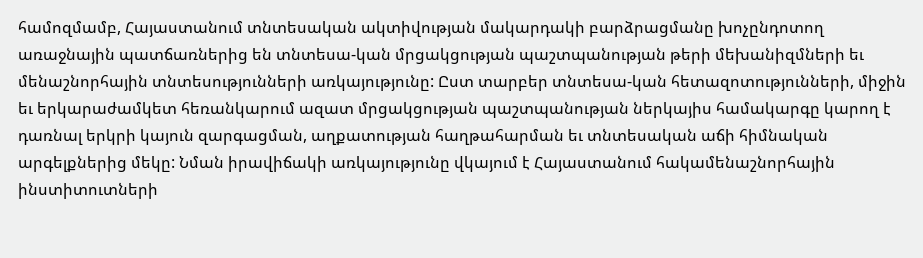համոզմամբ, Հայաստանում տնտեսական ակտիվության մակարդակի բարձրացմանը խոչընդոտող առաջնային պատճառներից են տնտեսա-կան մրցակցության պաշտպանության թերի մեխանիզմների եւ մենաշնորհային տնտեսությունների առկայությունը: Ըստ տարբեր տնտեսա-կան հետազոտությունների, միջին եւ երկարաժամկետ հեռանկարում ազատ մրցակցության պաշտպանության ներկայիս համակարգը կարող է դառնալ երկրի կայուն զարգացման, աղքատության հաղթահարման եւ տնտեսական աճի հիմնական արգելքներից մեկը: Նման իրավիճակի առկայությունը վկայում է Հայաստանում հակամենաշնորհային ինստիտուտների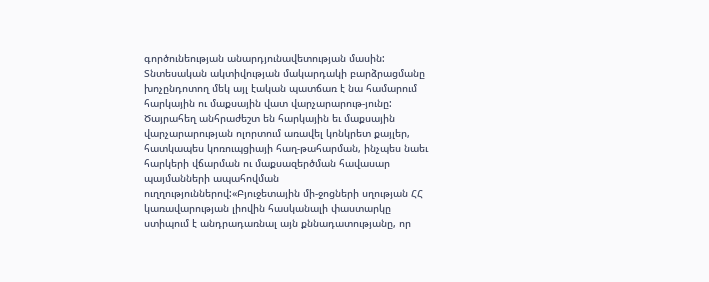գործունեության անարդյունավետության մասին:
Տնտեսական ակտիվության մակարդակի բարձրացմանը խոչընդոտող մեկ այլ էական պատճառ է նա համարում հարկային ու մաքսային վատ վարչարարութ-յունը: Ծայրահեղ անհրաժեշտ են հարկային եւ մաքսային վարչարարության ոլորտում առավել կոնկրետ քայլեր, հատկապես կոռուպցիայի հաղ-թահարման, ինչպես նաեւ հարկերի վճարման ու մաքսազերծման հավասար պայմանների ապահովման ուղղություններով:«Բյուջետային մի-ջոցների սղության ՀՀ կառավարության լիովին հասկանալի փաստարկը ստիպում է անդրադառնալ այն քննադատությանը, որ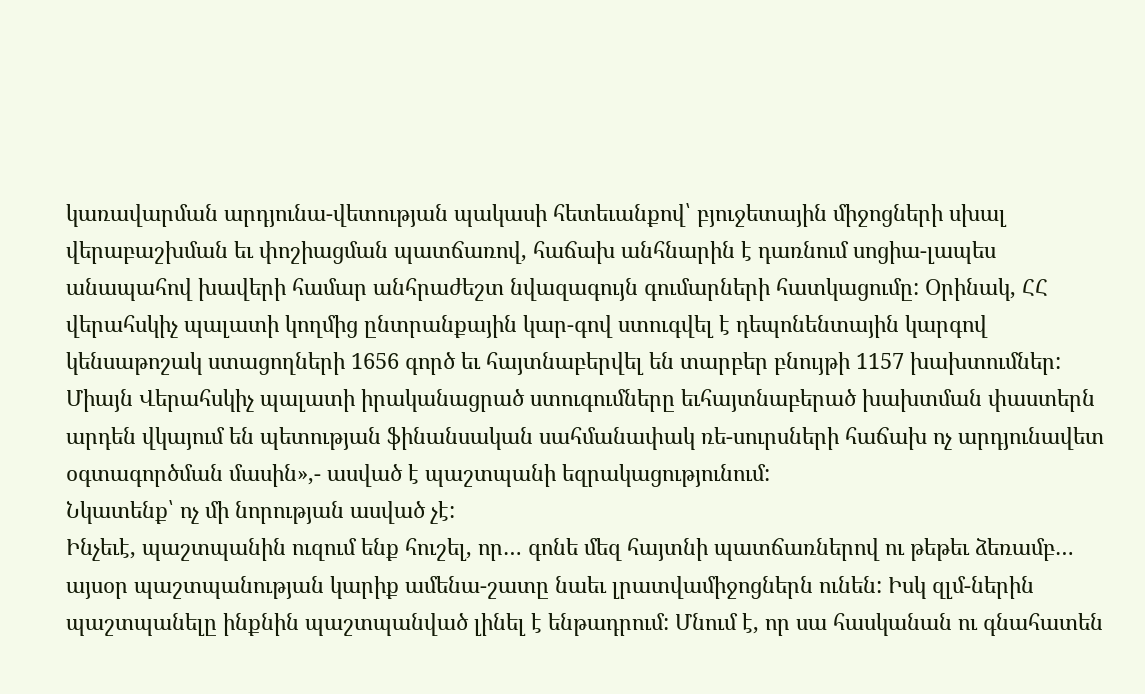կառավարման արդյունա-վետության պակասի հետեւանքով՝ բյուջետային միջոցների սխալ վերաբաշխման եւ փոշիացման պատճառով, հաճախ անհնարին է դառնում սոցիա-լապես անապահով խավերի համար անհրաժեշտ նվազագույն գումարների հատկացումը: Օրինակ, ՀՀ վերահսկիչ պալատի կողմից ընտրանքային կար-գով ստուգվել է դեպոնենտային կարգով կենսաթոշակ ստացողների 1656 գործ եւ հայտնաբերվել են տարբեր բնույթի 1157 խախտումներ: Միայն Վերահսկիչ պալատի իրականացրած ստուգումները եւհայտնաբերած խախտման փաստերն արդեն վկայում են պետության ֆինանսական սահմանափակ ռե-սուրսների հաճախ ոչ արդյունավետ օգտագործման մասին»,- ասված է պաշտպանի եզրակացությունում:
Նկատենք՝ ոչ մի նորության ասված չէ:
Ինչեւէ, պաշտպանին ուզում ենք հուշել, որ… գոնե մեզ հայտնի պատճառներով ու թեթեւ ձեռամբ… այսօր պաշտպանության կարիք ամենա-շատը նաեւ լրատվամիջոցներն ունեն: Իսկ զլմ-ներին պաշտպանելը ինքնին պաշտպանված լինել է ենթադրում: Մնում է, որ սա հասկանան ու գնահատեն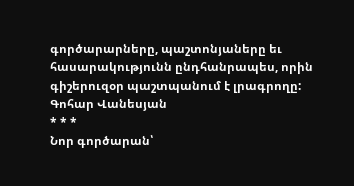գործարարները, պաշտոնյաները եւ հասարակությունն ընդհանրապես, որին գիշերուզօր պաշտպանում է լրագրողը:
Գոհար Վանեսյան
* * *
Նոր գործարան՝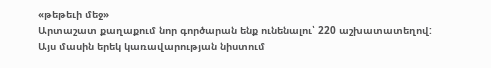«թեթեւի մեջ»
Արտաշատ քաղաքում նոր գործարան ենք ունենալու՝ 220 աշխատատեղով:
Այս մասին երեկ կառավարության նիստում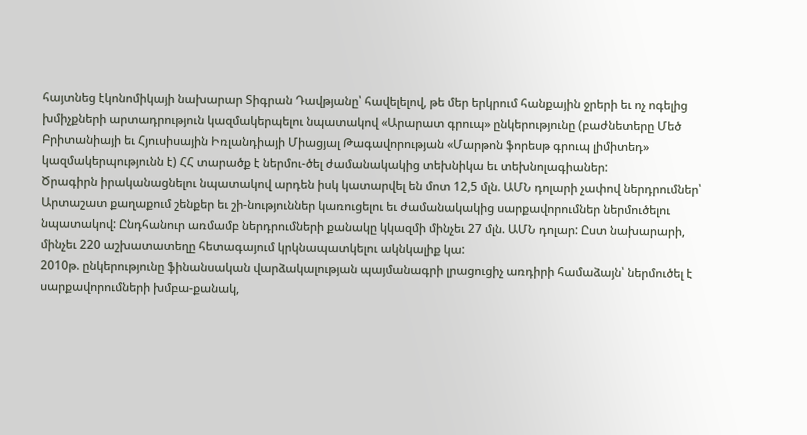հայտնեց էկոնոմիկայի նախարար Տիգրան Դավթյանը՝ հավելելով, թե մեր երկրում հանքային ջրերի եւ ոչ ոգելից խմիչքների արտադրություն կազմակերպելու նպատակով «Արարատ գրուպ» ընկերությունը (բաժնետերը Մեծ Բրիտանիայի եւ Հյուսիսային Իռլանդիայի Միացյալ Թագավորության «Մարթոն ֆորեսթ գրուպ լիմիտեդ» կազմակերպությունն է) ՀՀ տարածք է ներմու-ծել ժամանակակից տեխնիկա եւ տեխնոլագիաներ:
Ծրագիրն իրականացնելու նպատակով արդեն իսկ կատարվել են մոտ 12,5 մլն. ԱՄՆ դոլարի չափով ներդրումներ՝ Արտաշատ քաղաքում շենքեր եւ շի-նություններ կառուցելու եւ ժամանակակից սարքավորումներ ներմուծելու նպատակով: Ընդհանուր առմամբ ներդրումների քանակը կկազմի մինչեւ 27 մլն. ԱՄՆ դոլար: Ըստ նախարարի, մինչեւ 220 աշխատատեղը հետագայում կրկնապատկելու ակնկալիք կա:
2010թ. ընկերությունը ֆինանսական վարձակալության պայմանագրի լրացուցիչ առդիրի համաձայն՝ ներմուծել է սարքավորումների խմբա-քանակ,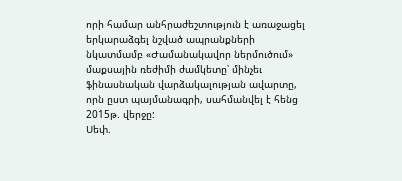որի համար անհրաժեշտություն է առաջացել երկարաձգել նշված ապրանքների նկատմամբ «Ժամանակավոր ներմուծում» մաքսային ռեժիմի ժամկետը՝ մինչեւ ֆինասնական վարձակալության ավարտը, որն ըստ պայմանագրի, սահմանվել է հենց 2015թ. վերջը:
Սեփ.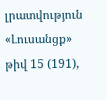լրատվություն
«Լուսանցք» թիվ 15 (191),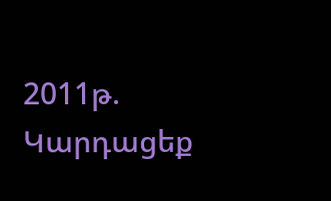2011թ.
Կարդացեք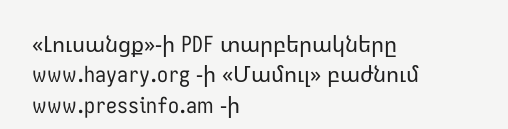«Լուսանցք»-ի PDF տարբերակները www.hayary.org -ի «Մամուլ» բաժնում www.pressinfo.am -ի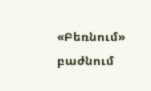«Բեռնում» բաժնում